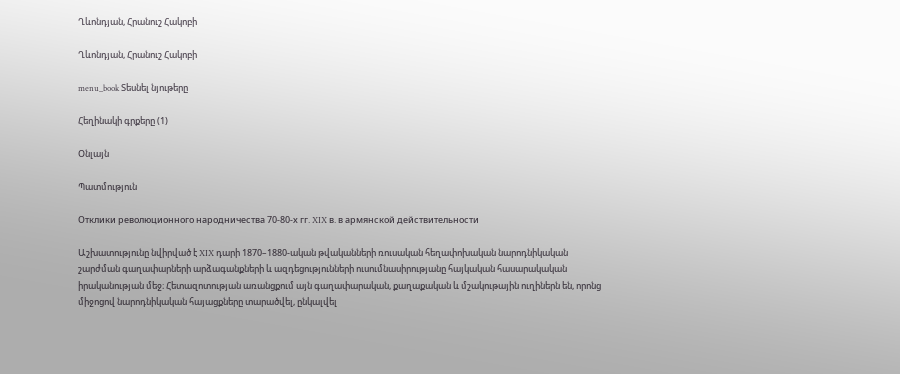Ղևոնդյան, Հրանուշ Հակոբի

Ղևոնդյան, Հրանուշ Հակոբի

menu_book Տեսնել նյութերը

Հեղինակի գրքերը (1)

Օնլայն

Պատմություն

Отклики революционного народничества 70-80-х гг. XIX в. в армянской действительности

Աշխատությունը նվիրված է XIX դարի 1870–1880-ական թվականների ռուսական հեղափոխական նարոդնիկական շարժման գաղափարների արձագանքների և ազդեցությունների ուսումնասիրությանը հայկական հասարակական իրականության մեջ։ Հետազոտության առանցքում այն գաղափարական, քաղաքական և մշակութային ուղիներն են, որոնց միջոցով նարոդնիկական հայացքները տարածվել, ընկալվել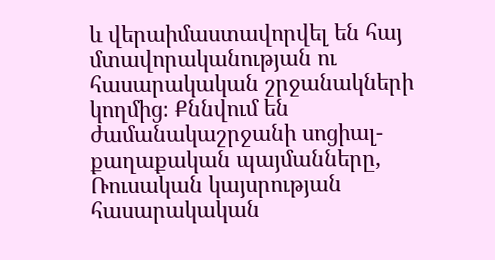և վերաիմաստավորվել են հայ մտավորականության ու հասարակական շրջանակների կողմից։ Քննվում են ժամանակաշրջանի սոցիալ-քաղաքական պայմանները, Ռուսական կայսրության հասարակական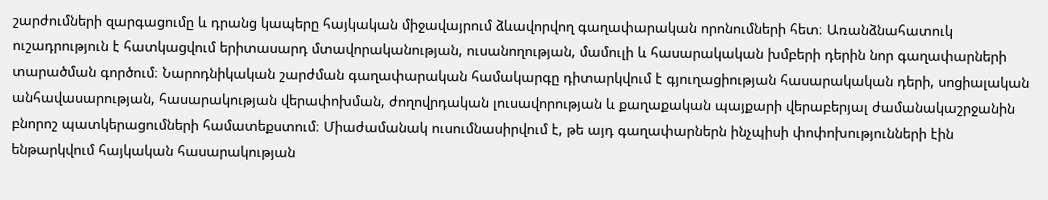շարժումների զարգացումը և դրանց կապերը հայկական միջավայրում ձևավորվող գաղափարական որոնումների հետ։ Առանձնահատուկ ուշադրություն է հատկացվում երիտասարդ մտավորականության, ուսանողության, մամուլի և հասարակական խմբերի դերին նոր գաղափարների տարածման գործում։ Նարոդնիկական շարժման գաղափարական համակարգը դիտարկվում է գյուղացիության հասարակական դերի, սոցիալական անհավասարության, հասարակության վերափոխման, ժողովրդական լուսավորության և քաղաքական պայքարի վերաբերյալ ժամանակաշրջանին բնորոշ պատկերացումների համատեքստում։ Միաժամանակ ուսումնասիրվում է, թե այդ գաղափարներն ինչպիսի փոփոխությունների էին ենթարկվում հայկական հասարակության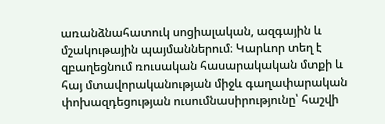առանձնահատուկ սոցիալական, ազգային և մշակութային պայմաններում։ Կարևոր տեղ է զբաղեցնում ռուսական հասարակական մտքի և հայ մտավորականության միջև գաղափարական փոխազդեցության ուսումնասիրությունը՝ հաշվի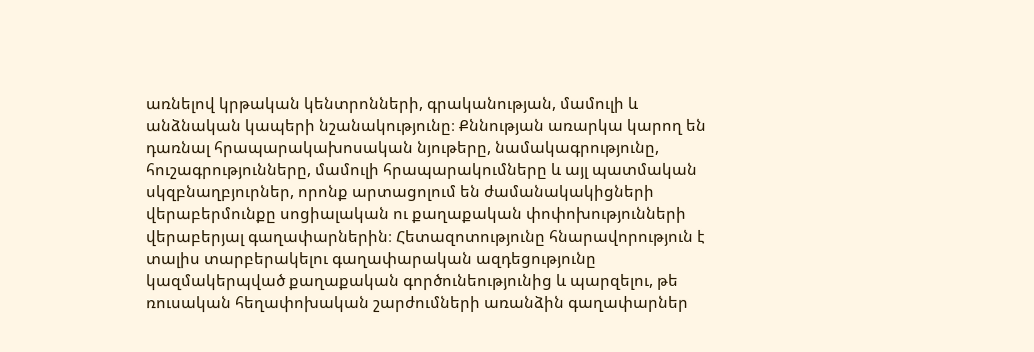առնելով կրթական կենտրոնների, գրականության, մամուլի և անձնական կապերի նշանակությունը։ Քննության առարկա կարող են դառնալ հրապարակախոսական նյութերը, նամակագրությունը, հուշագրությունները, մամուլի հրապարակումները և այլ պատմական սկզբնաղբյուրներ, որոնք արտացոլում են ժամանակակիցների վերաբերմունքը սոցիալական ու քաղաքական փոփոխությունների վերաբերյալ գաղափարներին։ Հետազոտությունը հնարավորություն է տալիս տարբերակելու գաղափարական ազդեցությունը կազմակերպված քաղաքական գործունեությունից և պարզելու, թե ռուսական հեղափոխական շարժումների առանձին գաղափարներ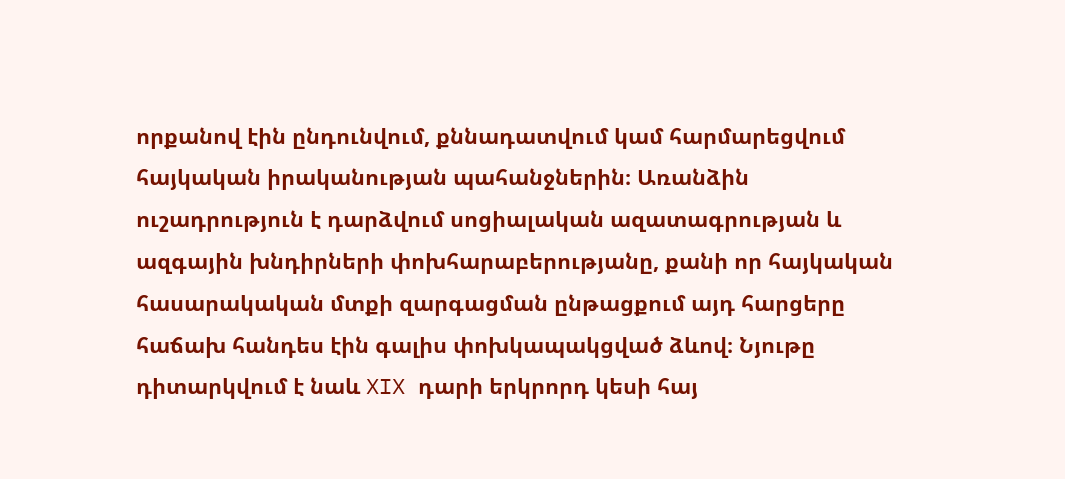որքանով էին ընդունվում, քննադատվում կամ հարմարեցվում հայկական իրականության պահանջներին։ Առանձին ուշադրություն է դարձվում սոցիալական ազատագրության և ազգային խնդիրների փոխհարաբերությանը, քանի որ հայկական հասարակական մտքի զարգացման ընթացքում այդ հարցերը հաճախ հանդես էին գալիս փոխկապակցված ձևով։ Նյութը դիտարկվում է նաև XIX դարի երկրորդ կեսի հայ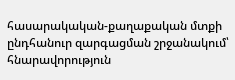հասարակական-քաղաքական մտքի ընդհանուր զարգացման շրջանակում՝ հնարավորություն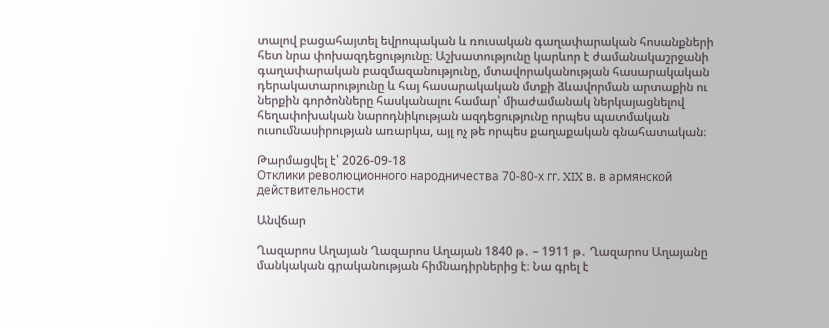տալով բացահայտել եվրոպական և ռուսական գաղափարական հոսանքների հետ նրա փոխազդեցությունը։ Աշխատությունը կարևոր է ժամանակաշրջանի գաղափարական բազմազանությունը, մտավորականության հասարակական դերակատարությունը և հայ հասարակական մտքի ձևավորման արտաքին ու ներքին գործոնները հասկանալու համար՝ միաժամանակ ներկայացնելով հեղափոխական նարոդնիկության ազդեցությունը որպես պատմական ուսումնասիրության առարկա, այլ ոչ թե որպես քաղաքական գնահատական։

Թարմացվել է՝ 2026-09-18
Отклики революционного народничества 70-80-х гг. XIX в. в армянской действительности

Անվճար

Ղազարոս Աղայան Ղազարոս Աղայան 1840 թ․ – 1911 թ․ Ղազարոս Աղայանը մանկական գրականության հիմնադիրներից է։ Նա գրել է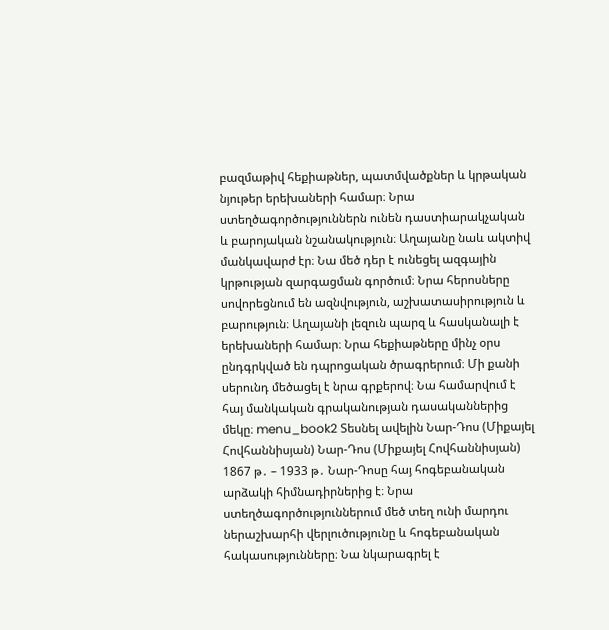բազմաթիվ հեքիաթներ, պատմվածքներ և կրթական նյութեր երեխաների համար։ Նրա ստեղծագործություններն ունեն դաստիարակչական և բարոյական նշանակություն։ Աղայանը նաև ակտիվ մանկավարժ էր։ Նա մեծ դեր է ունեցել ազգային կրթության զարգացման գործում։ Նրա հերոսները սովորեցնում են ազնվություն, աշխատասիրություն և բարություն։ Աղայանի լեզուն պարզ և հասկանալի է երեխաների համար։ Նրա հեքիաթները մինչ օրս ընդգրկված են դպրոցական ծրագրերում։ Մի քանի սերունդ մեծացել է նրա գրքերով։ Նա համարվում է հայ մանկական գրականության դասականներից մեկը։ menu_book2 Տեսնել ավելին Նար-Դոս (Միքայել Հովհաննիսյան) Նար-Դոս (Միքայել Հովհաննիսյան) 1867 թ․ – 1933 թ․ Նար-Դոսը հայ հոգեբանական արձակի հիմնադիրներից է։ Նրա ստեղծագործություններում մեծ տեղ ունի մարդու ներաշխարհի վերլուծությունը և հոգեբանական հակասությունները։ Նա նկարագրել է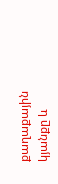քաղաքային կյանքը և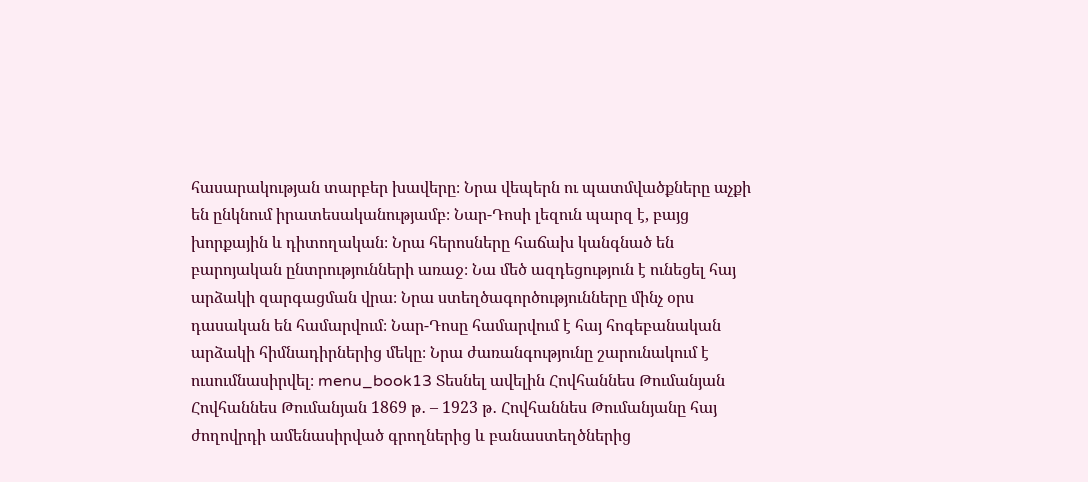հասարակության տարբեր խավերը։ Նրա վեպերն ու պատմվածքները աչքի են ընկնում իրատեսականությամբ։ Նար-Դոսի լեզուն պարզ է, բայց խորքային և դիտողական։ Նրա հերոսները հաճախ կանգնած են բարոյական ընտրությունների առաջ։ Նա մեծ ազդեցություն է ունեցել հայ արձակի զարգացման վրա։ Նրա ստեղծագործությունները մինչ օրս դասական են համարվում։ Նար-Դոսը համարվում է հայ հոգեբանական արձակի հիմնադիրներից մեկը։ Նրա ժառանգությունը շարունակում է ուսումնասիրվել։ menu_book13 Տեսնել ավելին Հովհաննես Թումանյան Հովհաննես Թումանյան 1869 թ․ – 1923 թ․ Հովհաննես Թումանյանը հայ ժողովրդի ամենասիրված գրողներից և բանաստեղծներից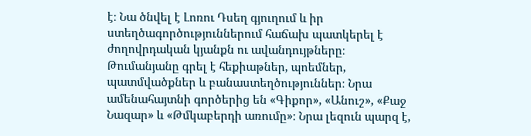է։ Նա ծնվել է Լոռու Դսեղ գյուղում և իր ստեղծագործություններում հաճախ պատկերել է ժողովրդական կյանքն ու ավանդույթները։ Թումանյանը գրել է հեքիաթներ, պոեմներ, պատմվածքներ և բանաստեղծություններ։ Նրա ամենահայտնի գործերից են «Գիքոր», «Անուշ», «Քաջ Նազար» և «Թմկաբերդի առումը»։ Նրա լեզուն պարզ է,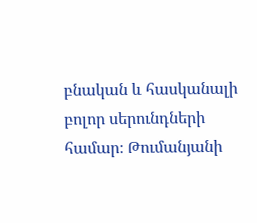բնական և հասկանալի բոլոր սերունդների համար։ Թումանյանի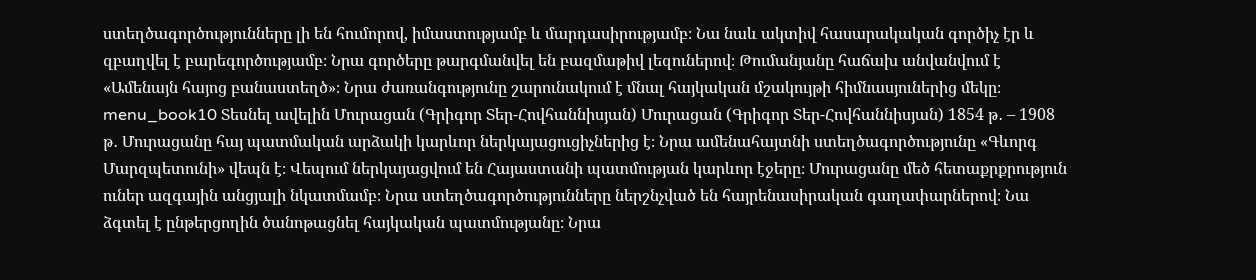ստեղծագործությունները լի են հումորով, իմաստությամբ և մարդասիրությամբ։ Նա նաև ակտիվ հասարակական գործիչ էր և զբաղվել է բարեգործությամբ։ Նրա գործերը թարգմանվել են բազմաթիվ լեզուներով։ Թումանյանը հաճախ անվանվում է «Ամենայն հայոց բանաստեղծ»։ Նրա ժառանգությունը շարունակում է մնալ հայկական մշակույթի հիմնասյուներից մեկը։ menu_book10 Տեսնել ավելին Մուրացան (Գրիգոր Տեր-Հովհաննիսյան) Մուրացան (Գրիգոր Տեր-Հովհաննիսյան) 1854 թ․ – 1908 թ․ Մուրացանը հայ պատմական արձակի կարևոր ներկայացուցիչներից է։ Նրա ամենահայտնի ստեղծագործությունը «Գևորգ Մարզպետունի» վեպն է։ Վեպում ներկայացվում են Հայաստանի պատմության կարևոր էջերը։ Մուրացանը մեծ հետաքրքրություն ուներ ազգային անցյալի նկատմամբ։ Նրա ստեղծագործությունները ներշնչված են հայրենասիրական գաղափարներով։ Նա ձգտել է ընթերցողին ծանոթացնել հայկական պատմությանը։ Նրա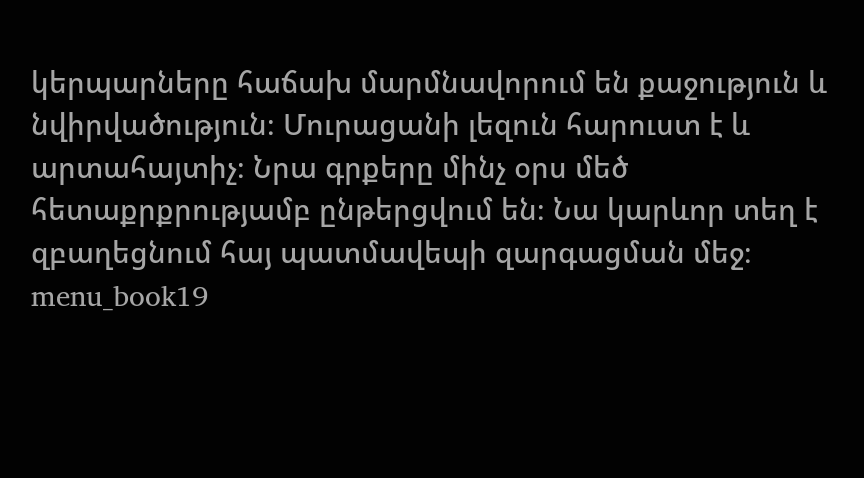կերպարները հաճախ մարմնավորում են քաջություն և նվիրվածություն։ Մուրացանի լեզուն հարուստ է և արտահայտիչ։ Նրա գրքերը մինչ օրս մեծ հետաքրքրությամբ ընթերցվում են։ Նա կարևոր տեղ է զբաղեցնում հայ պատմավեպի զարգացման մեջ։ menu_book19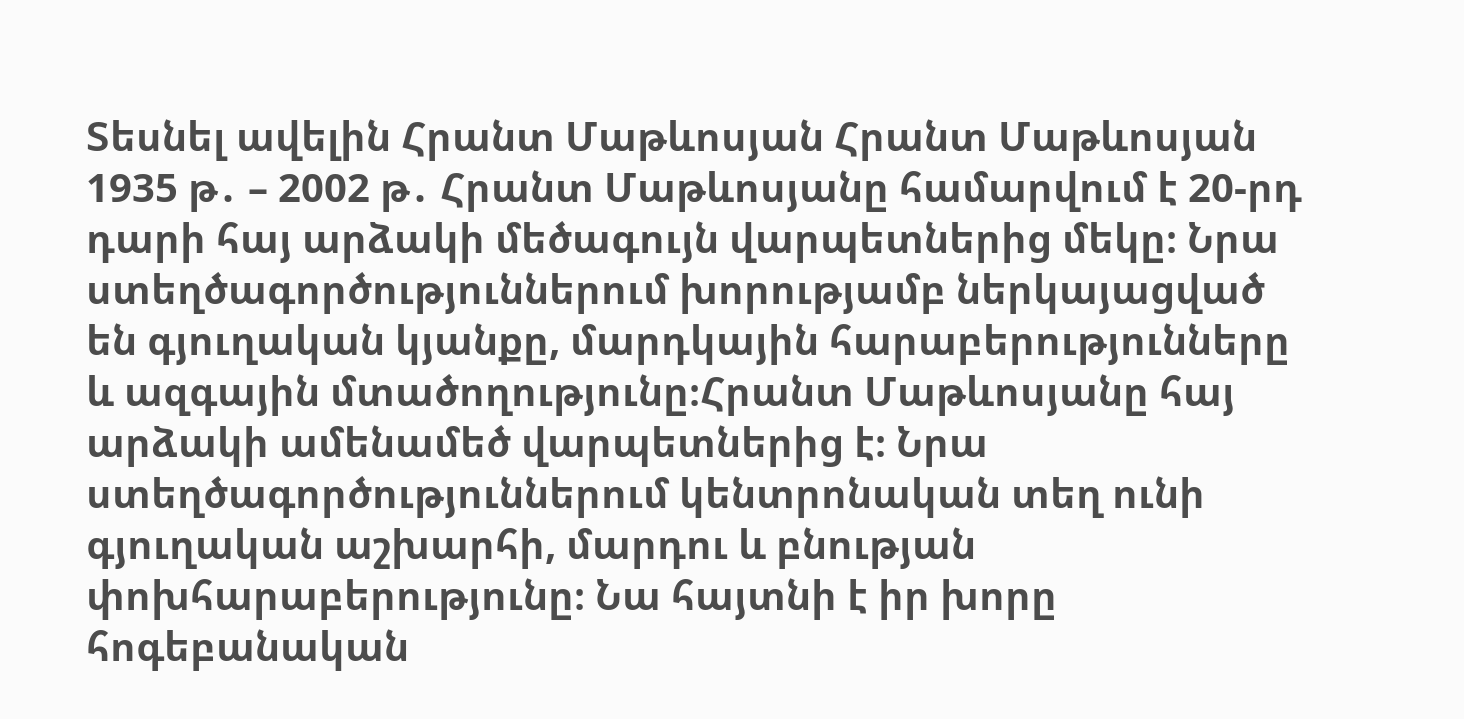Տեսնել ավելին Հրանտ Մաթևոսյան Հրանտ Մաթևոսյան 1935 թ․ – 2002 թ․ Հրանտ Մաթևոսյանը համարվում է 20-րդ դարի հայ արձակի մեծագույն վարպետներից մեկը։ Նրա ստեղծագործություններում խորությամբ ներկայացված են գյուղական կյանքը, մարդկային հարաբերությունները և ազգային մտածողությունը։Հրանտ Մաթևոսյանը հայ արձակի ամենամեծ վարպետներից է։ Նրա ստեղծագործություններում կենտրոնական տեղ ունի գյուղական աշխարհի, մարդու և բնության փոխհարաբերությունը։ Նա հայտնի է իր խորը հոգեբանական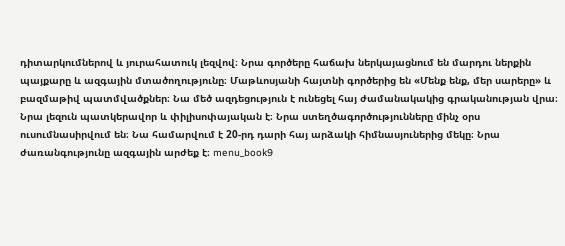դիտարկումներով և յուրահատուկ լեզվով։ Նրա գործերը հաճախ ներկայացնում են մարդու ներքին պայքարը և ազգային մտածողությունը։ Մաթևոսյանի հայտնի գործերից են «Մենք ենք, մեր սարերը» և բազմաթիվ պատմվածքներ։ Նա մեծ ազդեցություն է ունեցել հայ ժամանակակից գրականության վրա։ Նրա լեզուն պատկերավոր և փիլիսոփայական է։ Նրա ստեղծագործությունները մինչ օրս ուսումնասիրվում են։ Նա համարվում է 20-րդ դարի հայ արձակի հիմնասյուներից մեկը։ Նրա ժառանգությունը ազգային արժեք է։ menu_book9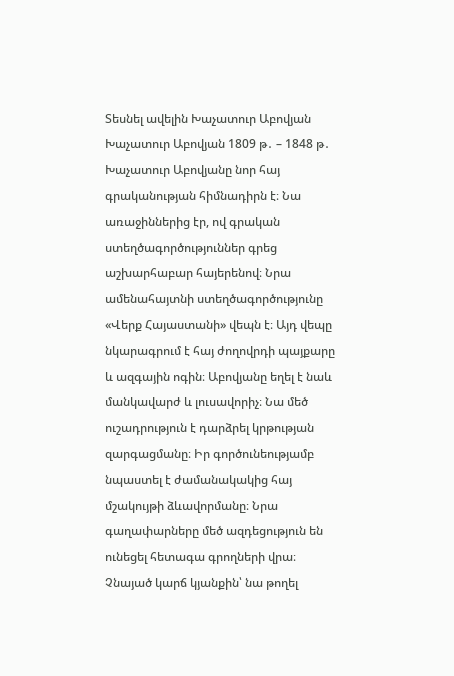Տեսնել ավելին Խաչատուր Աբովյան Խաչատուր Աբովյան 1809 թ․ – 1848 թ․ Խաչատուր Աբովյանը նոր հայ գրականության հիմնադիրն է։ Նա առաջիններից էր, ով գրական ստեղծագործություններ գրեց աշխարհաբար հայերենով։ Նրա ամենահայտնի ստեղծագործությունը «Վերք Հայաստանի» վեպն է։ Այդ վեպը նկարագրում է հայ ժողովրդի պայքարը և ազգային ոգին։ Աբովյանը եղել է նաև մանկավարժ և լուսավորիչ։ Նա մեծ ուշադրություն է դարձրել կրթության զարգացմանը։ Իր գործունեությամբ նպաստել է ժամանակակից հայ մշակույթի ձևավորմանը։ Նրա գաղափարները մեծ ազդեցություն են ունեցել հետագա գրողների վրա։ Չնայած կարճ կյանքին՝ նա թողել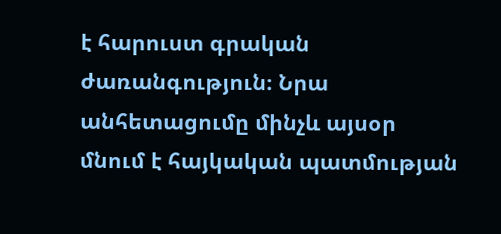է հարուստ գրական ժառանգություն։ Նրա անհետացումը մինչև այսօր մնում է հայկական պատմության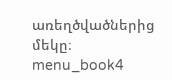առեղծվածներից մեկը։ menu_book4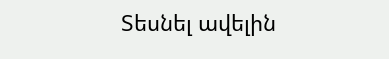Տեսնել ավելին